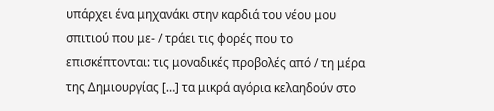υπάρχει ένα μηχανάκι στην καρδιά του νέου μου σπιτιού που με- / τράει τις φορές που το επισκέπτονται: τις μοναδικές προβολές από / τη μέρα της Δημιουργίας […] τα μικρά αγόρια κελαηδούν στο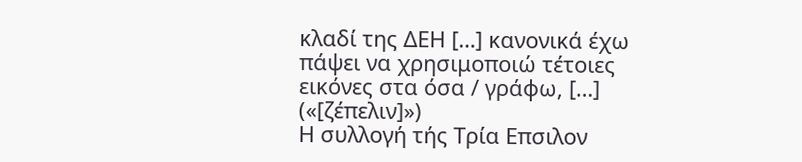κλαδί της ΔΕΗ […] κανονικά έχω πάψει να χρησιμοποιώ τέτοιες εικόνες στα όσα / γράφω, […]
(«[ζέπελιν]»)
Η συλλογή τής Τρία Επσιλον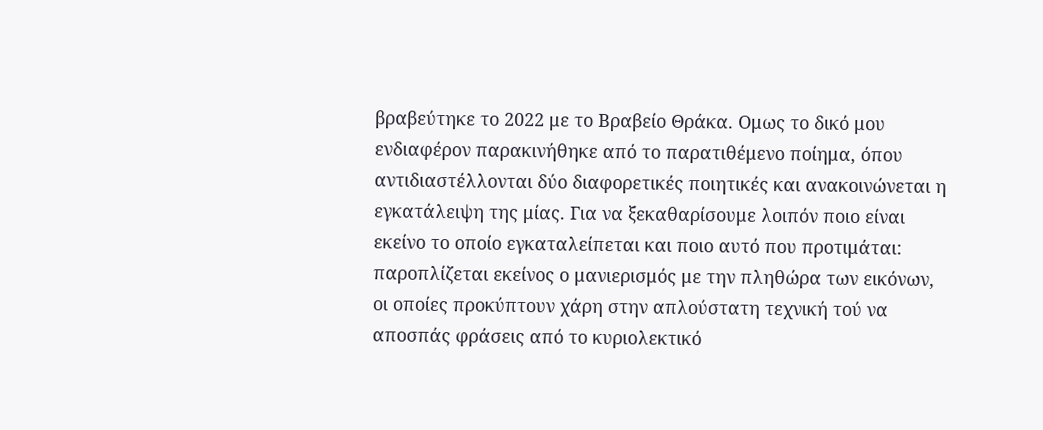βραβεύτηκε το 2022 με το Βραβείο Θράκα. Ομως το δικό μου ενδιαφέρον παρακινήθηκε από το παρατιθέμενο ποίημα, όπου αντιδιαστέλλονται δύο διαφορετικές ποιητικές και ανακοινώνεται η εγκατάλειψη της μίας. Για να ξεκαθαρίσουμε λοιπόν ποιο είναι εκείνο το οποίο εγκαταλείπεται και ποιο αυτό που προτιμάται: παροπλίζεται εκείνος ο μανιερισμός με την πληθώρα των εικόνων, οι οποίες προκύπτουν χάρη στην απλούστατη τεχνική τού να αποσπάς φράσεις από το κυριολεκτικό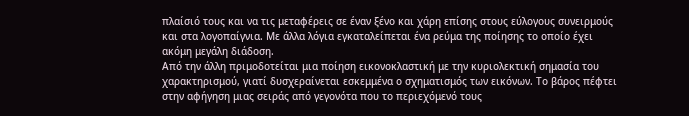πλαίσιό τους και να τις μεταφέρεις σε έναν ξένο και χάρη επίσης στους εύλογους συνειρμούς και στα λογοπαίγνια. Με άλλα λόγια εγκαταλείπεται ένα ρεύμα της ποίησης το οποίο έχει ακόμη μεγάλη διάδοση.
Από την άλλη πριμοδοτείται μια ποίηση εικονοκλαστική με την κυριολεκτική σημασία του χαρακτηρισμού, γιατί δυσχεραίνεται εσκεμμένα ο σχηματισμός των εικόνων. Το βάρος πέφτει στην αφήγηση μιας σειράς από γεγονότα που το περιεχόμενό τους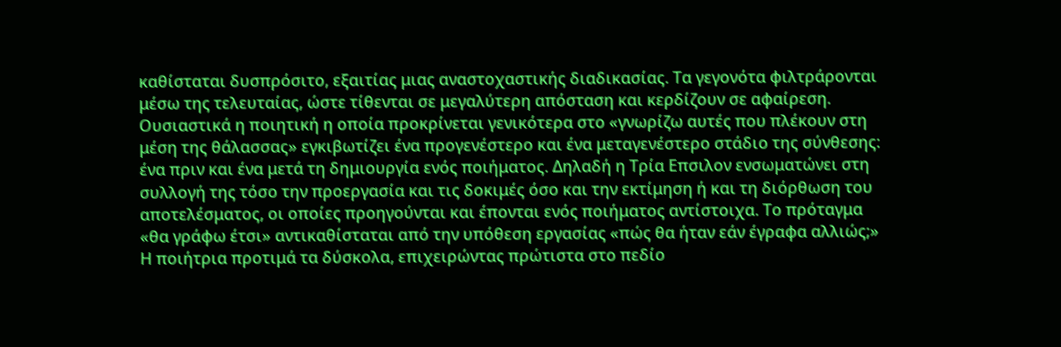καθίσταται δυσπρόσιτο, εξαιτίας μιας αναστοχαστικής διαδικασίας. Τα γεγονότα φιλτράρονται μέσω της τελευταίας, ώστε τίθενται σε μεγαλύτερη απόσταση και κερδίζουν σε αφαίρεση.
Ουσιαστικά η ποιητική η οποία προκρίνεται γενικότερα στο «γνωρίζω αυτές που πλέκουν στη μέση της θάλασσας» εγκιβωτίζει ένα προγενέστερο και ένα μεταγενέστερο στάδιο της σύνθεσης: ένα πριν και ένα μετά τη δημιουργία ενός ποιήματος. Δηλαδή η Τρία Επσιλον ενσωματώνει στη συλλογή της τόσο την προεργασία και τις δοκιμές όσο και την εκτίμηση ή και τη διόρθωση του αποτελέσματος, οι οποίες προηγούνται και έπονται ενός ποιήματος αντίστοιχα. Το πρόταγμα «θα γράφω έτσι» αντικαθίσταται από την υπόθεση εργασίας «πώς θα ήταν εάν έγραφα αλλιώς;» Η ποιήτρια προτιμά τα δύσκολα, επιχειρώντας πρώτιστα στο πεδίο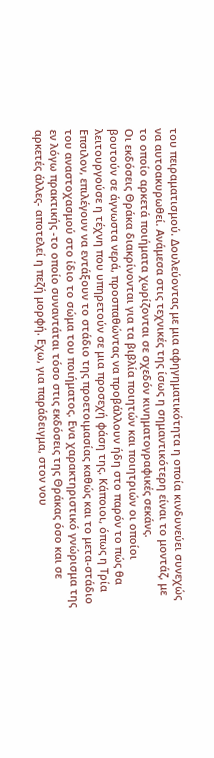του πειραματισμού. Δουλεύοντας με μια αφηγηματικότητα η οποία κινδυνεύει συνεχώς να αυτοακυρωθεί. Ανάμεσα στις τεχνικές της ίσως η σημαντικότερη είναι το μοντάζ, με το οποίο αρκετά ποιήματα χωρίζονται σε σχεδόν κινηματογραφικές σεκάνς.
Οι εκδόσεις Θράκα διακρίνονται για τα βιβλία ποιητών και ποιητριών οι οποίοι βουτούν σε άγνωστα νερά, προσπαθώντας να προβάλλουν ήδη στο παρόν το πώς θα λειτουργούσε η τέχνη που υπηρετούν σε μια προσεχή φάση της. Κάποιοι, όπως η Τρία Επσιλον, επιλέγουν να εντάξουν το στάδιο της προετοιμασίας καθώς και το μετα-στάδιο του αναστοχασμού στο ίδιο το σώμα του ποιήματος. Ενα χαρακτηριστικό γνώρισμα της εν λόγω πρακτικής -το οποίο συναντάται τόσο στις εκδόσεις της Θράκας όσο και σε αρκετές άλλες- αποτελεί η πεζή μορφή. Εχω, για παράδειγμα, στον νου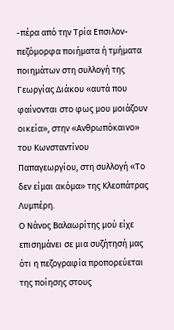-πέρα από την Τρία Επσιλον- πεζόμορφα ποιήματα ή τμήματα ποιημάτων στη συλλογή της Γεωργίας Διάκου «αυτά που φαίνονται στο φως μου μοιάζουν οικεία», στην «Ανθρωπόκαινο» του Κωνσταντίνου Παπαγεωργίου, στη συλλογή «Το δεν είμαι ακόμα» της Κλεοπάτρας Λυμπέρη.
Ο Νάνος Βαλαωρίτης μού είχε επισημάνει σε μια συζήτησή μας ότι η πεζογραφία προπορεύεται της ποίησης στους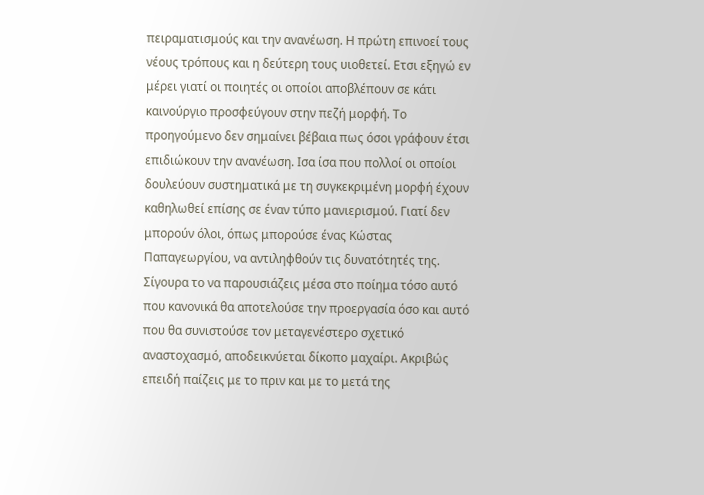πειραματισμούς και την ανανέωση. Η πρώτη επινοεί τους νέους τρόπους και η δεύτερη τους υιοθετεί. Ετσι εξηγώ εν μέρει γιατί οι ποιητές οι οποίοι αποβλέπουν σε κάτι καινούργιο προσφεύγουν στην πεζή μορφή. Το προηγούμενο δεν σημαίνει βέβαια πως όσοι γράφουν έτσι επιδιώκουν την ανανέωση. Ισα ίσα που πολλοί οι οποίοι δουλεύουν συστηματικά με τη συγκεκριμένη μορφή έχουν καθηλωθεί επίσης σε έναν τύπο μανιερισμού. Γιατί δεν μπορούν όλοι, όπως μπορούσε ένας Κώστας Παπαγεωργίου, να αντιληφθούν τις δυνατότητές της.
Σίγουρα το να παρουσιάζεις μέσα στο ποίημα τόσο αυτό που κανονικά θα αποτελούσε την προεργασία όσο και αυτό που θα συνιστούσε τον μεταγενέστερο σχετικό αναστοχασμό, αποδεικνύεται δίκοπο μαχαίρι. Ακριβώς επειδή παίζεις με το πριν και με το μετά της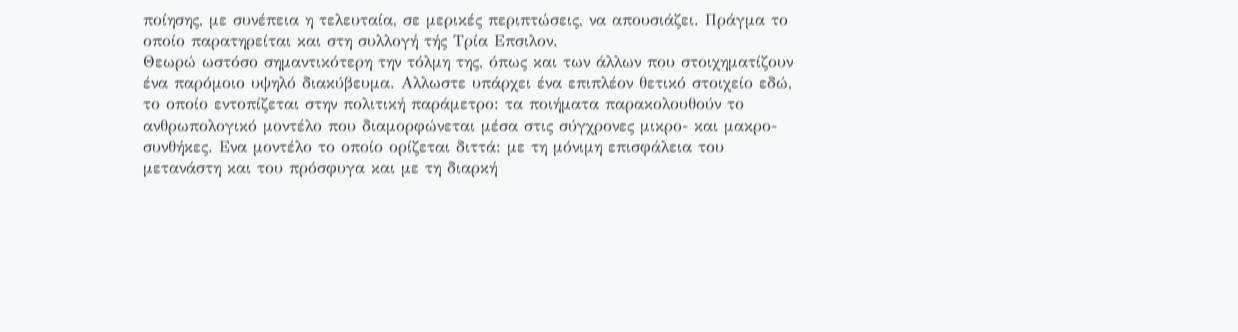ποίησης, με συνέπεια η τελευταία, σε μερικές περιπτώσεις, να απουσιάζει. Πράγμα το οποίο παρατηρείται και στη συλλογή τής Τρία Επσιλον.
Θεωρώ ωστόσο σημαντικότερη την τόλμη της, όπως και των άλλων που στοιχηματίζουν ένα παρόμοιο υψηλό διακύβευμα. Αλλωστε υπάρχει ένα επιπλέον θετικό στοιχείο εδώ, το οποίο εντοπίζεται στην πολιτική παράμετρο: τα ποιήματα παρακολουθούν το ανθρωπολογικό μοντέλο που διαμορφώνεται μέσα στις σύγχρονες μικρο- και μακρο-συνθήκες. Ενα μοντέλο το οποίο ορίζεται διττά: με τη μόνιμη επισφάλεια του μετανάστη και του πρόσφυγα και με τη διαρκή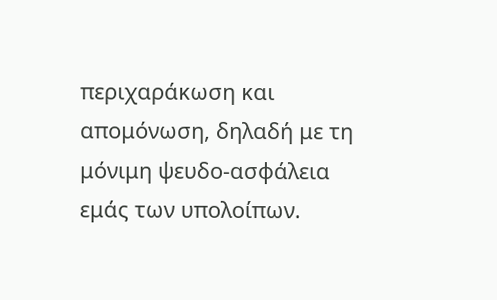περιχαράκωση και απομόνωση, δηλαδή με τη μόνιμη ψευδο-ασφάλεια εμάς των υπολοίπων.